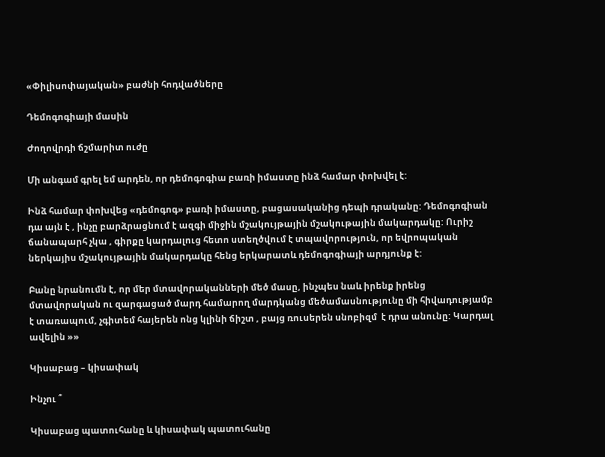«Փիլիսոփայական» բաժնի հոդվածները

Դեմոգոգիայի մասին

Ժողովրդի ճշմարիտ ուժը

Մի անգամ գրել եմ արդեն, որ դեմոգոգիա բառի իմաստը ինձ համար փոխվել է:

Ինձ համար փոխվեց «դեմոգոգ» բառի իմաստը, բացասականից դեպի դրականը: Դեմոգոգիան դա այն է , ինչը բարձրացնում է ազգի միջին մշակույթային մշակութային մակարդակը: Ուրիշ ճանապարհ չկա , գիրքը կարդալուց հետո ստեղծվում է տպավորություն, որ եվրոպական ներկայիս մշակույթային մակարդակը հենց երկարատև դեմոգոգիայի արդյունք է:

Բանը նրանումն է, որ մեր մտավորականների մեծ մասը, ինչպես նաև իրենք իրենց մտավորական ու զարգացած մարդ համարող մարդկանց մեծամասնությունը մի հիվադությամբ է տառապում, չգիտեմ հայերեն ոնց կլինի ճիշտ , բայց ռուսերեն սնոբիզմ  է դրա անունը: Կարդալ ավելին »»

Կիսաբաց – կիսափակ

Ինչու ՞

Կիսաբաց պատուհանը և կիսափակ պատուհանը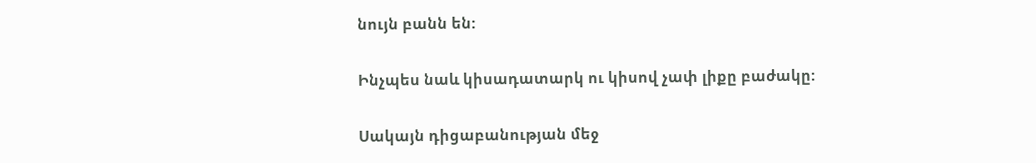նույն բանն են:

Ինչպես նաև կիսադատարկ ու կիսով չափ լիքը բաժակը:

Սակայն դիցաբանության մեջ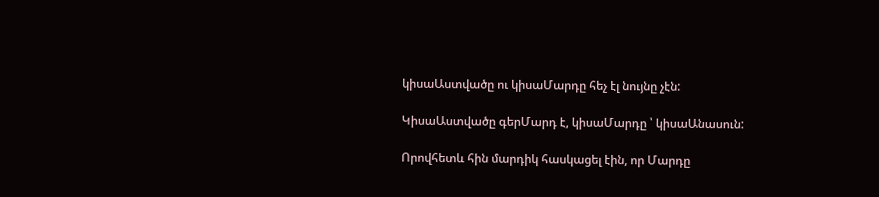կիսաԱստվածը ու կիսաՄարդը հեչ էլ նույնը չէն:

ԿիսաԱստվածը գերՄարդ է, կիսաՄարդը ՝ կիսաԱնասուն:

Որովհետև հին մարդիկ հասկացել էին, որ Մարդը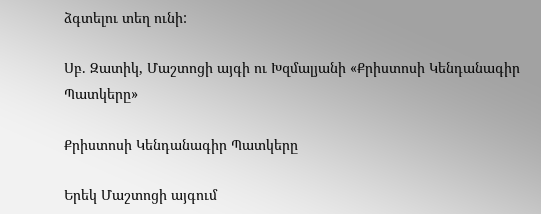ձգտելու տեղ ունի:

Սբ. Զատիկ, Մաշտոցի այգի ու Խզմալյանի «Քրիստոսի Կենդանագիր Պատկերը»

Քրիստոսի Կենդանագիր Պատկերը

Երեկ Մաշտոցի այգում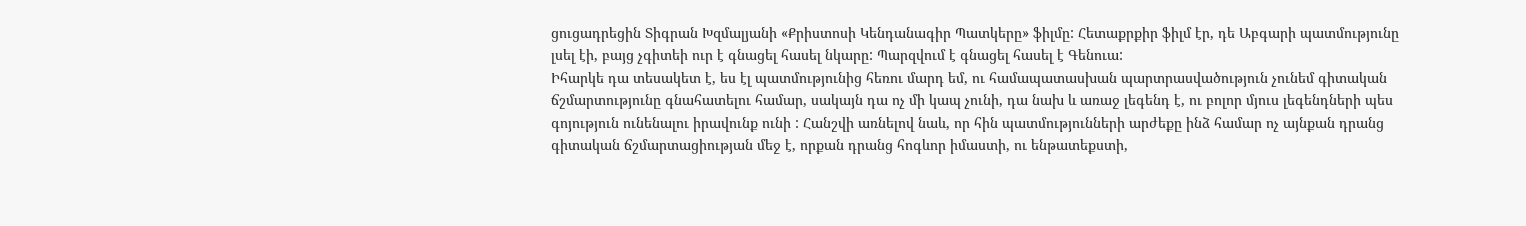ցուցադրեցին Տիգրան Խզմալյանի «Քրիստոսի Կենդանագիր Պատկերը» ֆիլմը: Հետաքրքիր ֆիլմ էր, դե Աբգարի պատմությունը լսել էի, բայց չգիտեի ուր է գնացել հասել նկարը: Պարզվում է գնացել հասել է Գենուա:
Իհարկե դա տեսակետ է, ես էլ պատմությունից հեռու մարդ եմ, ու համապատասխան պարտրասվածություն չունեմ գիտական ճշմարտությունը գնահատելու համար, սակայն դա ոչ մի կապ չունի, դա նախ և առաջ լեգենդ է, ու բոլոր մյուս լեգենդների պես գոյություն ունենալու իրավունք ունի : Հանշվի առնելով նաև, որ հին պատմությունների արժեքը ինձ համար ոչ այնքան դրանց գիտական ճշմարտացիության մեջ է, որքան դրանց հոգևոր իմաստի, ու ենթատեքստի,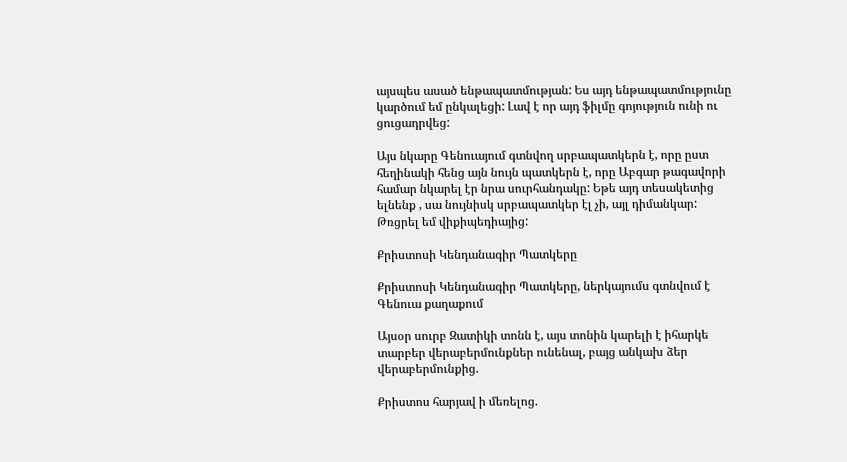այսպես ասած ենթապատմության: Ես այդ ենթապատմությունը կարծում եմ ընկալեցի: Լավ է որ այդ ֆիլմը գոյություն ունի ու ցուցադրվեց:

Այս նկարը Գենուայում գտնվող սրբապատկերն է, որը ըստ հեղինակի հենց այն նույն պատկերն է, որը Աբգար թագավորի համար նկարել էր նրա սուրհանդակը: Եթե այդ տեսակետից ելնենք , սա նույնիսկ սրբապատկեր էլ չի, այլ դիմանկար: Թռցրել եմ վիքիպեդիայից:

Քրիստոսի Կենդանագիր Պատկերը

Քրիստոսի Կենդանագիր Պատկերը, ներկայումս գտնվում է Գենուա քաղաքում

Այսօր սուրբ Զատիկի տոնն է, այս տոնին կարելի է իհարկե տարբեր վերաբերմունքներ ունենալ, բայց անկախ ձեր վերաբերմունքից.

Քրիստոս հարյավ ի մեռելոց.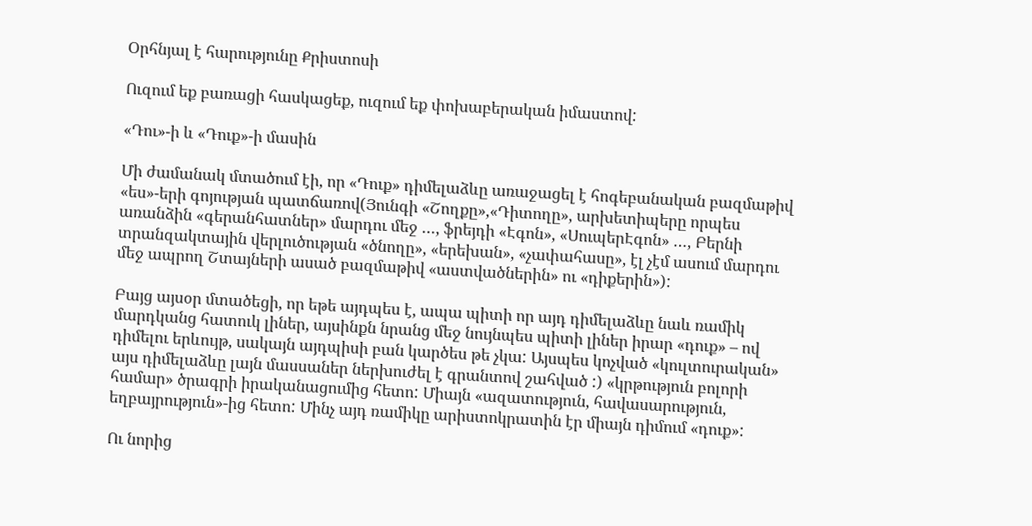Օրհնյալ է հարությունը Քրիստոսի

Ուզում եք բառացի հասկացեք, ուզում եք փոխաբերական իմաստով:

«Դու»-ի և «Դուք»-ի մասին

Մի ժամանակ մտածում էի, որ «Դուք» դիմելաձևը առաջացել է հոգեբանական բազմաթիվ «ես»-երի գոյության պատճառով(Յունգի «Շողքը»,«Դիտողը», արխետիպերը որպես առանձին «գերանհատներ» մարդու մեջ …, ֆրեյդի «Էգոն», «ՍուպերԷգոն» …, Բերնի տրանզակտային վերլուծության «ծնողը», «երեխան», «չափահասը», էլ չէմ ասում մարդու մեջ ապրող Շտայների ասած բազմաթիվ «աստվածներին» ու «դիքերին»):

Բայց այսօր մտածեցի, որ եթե այդպես է, ապա պիտի որ այդ դիմելաձևը նաև ռամիկ մարդկանց հատուկ լիներ, այսինքն նրանց մեջ նույնպես պիտի լիներ իրար «դուք» – ով դիմելու երևույթ, սակայն այդպիսի բան կարծես թե չկա: Այսպես կոչված «կուլտուրական» այս դիմելաձևը լայն մասսաներ ներխուժել է գրանտով շահված :) «կրթություն բոլորի համար» ծրագրի իրականացումից հետո: Միայն «ազատություն, հավասարություն, եղբայրություն»-ից հետո: Մինչ այդ ռամիկը արիստոկրատին էր միայն դիմում «դուք»:

Ու նորից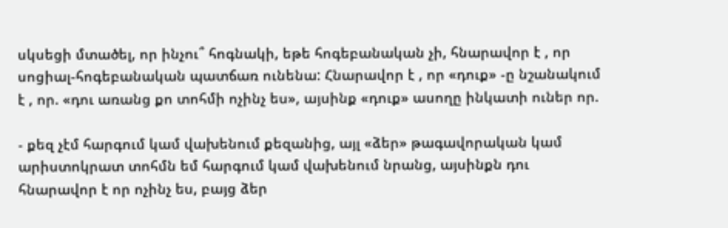սկսեցի մտածել, որ ինչու՞ հոգնակի, եթե հոգեբանական չի, հնարավոր է , որ սոցիալ-հոգեբանական պատճառ ունենա: Հնարավոր է , որ «դուք» -ը նշանակում է , որ. «դու առանց քո տոհմի ոչինչ ես», այսինք «դուք» ասողը ինկատի ուներ որ.

- քեզ չէմ հարգում կամ վախենում քեզանից, այլ «ձեր» թագավորական կամ արիստոկրատ տոհմն եմ հարգում կամ վախենում նրանց, այսինքն դու հնարավոր է որ ոչինչ ես, բայց ձեր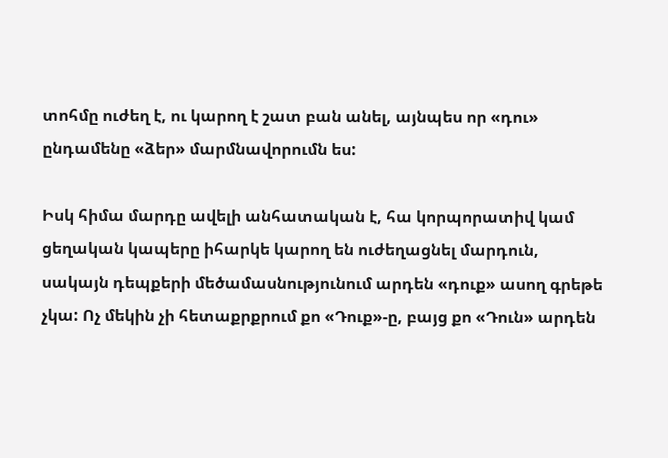տոհմը ուժեղ է, ու կարող է շատ բան անել, այնպես որ «դու» ընդամենը «ձեր» մարմնավորումն ես:

Իսկ հիմա մարդը ավելի անհատական է, հա կորպորատիվ կամ ցեղական կապերը իհարկե կարող են ուժեղացնել մարդուն, սակայն դեպքերի մեծամասնությունում արդեն «դուք» ասող գրեթե չկա: Ոչ մեկին չի հետաքրքրում քո «Դուք»-ը, բայց քո «Դուն» արդեն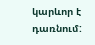կարևոր է դառնում: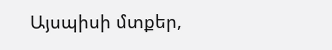Այսպիսի մտքեր,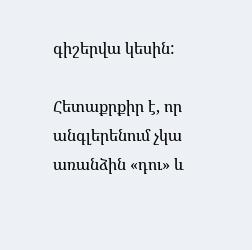գիշերվա կեսին:

Հետաքրքիր է, որ անգլերենում չկա առանձին «դու» և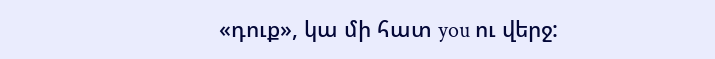«դուք», կա մի հատ you ու վերջ: